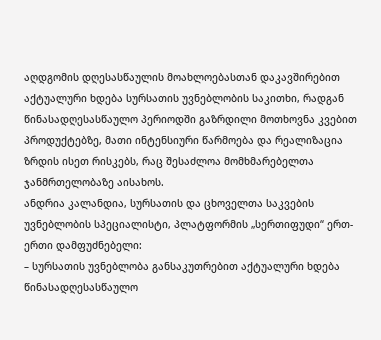აღდგომის დღესასწაულის მოახლოებასთან დაკავშირებით აქტუალური ხდება სურსათის უვნებლობის საკითხი, რადგან წინასადღესასწაულო პერიოდში გაზრდილი მოთხოვნა კვებით პროდუქტებზე, მათი ინტენსიური წარმოება და რეალიზაცია ზრდის ისეთ რისკებს, რაც შესაძლოა მომხმარებელთა ჯანმრთელობაზე აისახოს.
ანდრია კალანდია, სურსათის და ცხოველთა საკვების უვნებლობის სპეციალისტი, პლატფორმის „სერთიფუდი“ ერთ-ერთი დამფუძნებელი:
– სურსათის უვნებლობა განსაკუთრებით აქტუალური ხდება წინასადღესასწაულო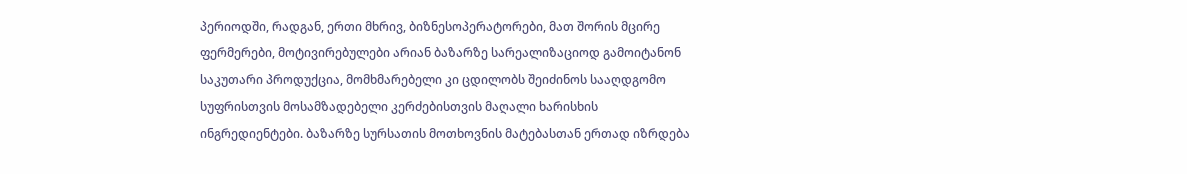პერიოდში, რადგან, ერთი მხრივ, ბიზნესოპერატორები, მათ შორის მცირე ფერმერები, მოტივირებულები არიან ბაზარზე სარეალიზაციოდ გამოიტანონ საკუთარი პროდუქცია, მომხმარებელი კი ცდილობს შეიძინოს სააღდგომო სუფრისთვის მოსამზადებელი კერძებისთვის მაღალი ხარისხის ინგრედიენტები. ბაზარზე სურსათის მოთხოვნის მატებასთან ერთად იზრდება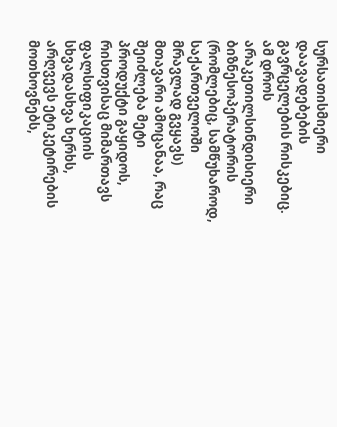სურსათისმიერი დაავადებების გავრცელების რისკებიც. ამ დროს არაკეთილსინდისიერი ბიზნესოპერატორის (რომლებიც, სამწუხაროდ, საქართველოში მრავლად გვყავს) მთავარი ამოცანაა, რაც შეიძლება მეტი პროდუქტი გაყიდოს, რისთვისაც მიმართავს ფალსიფიკაციის სხვადასხვა ხერხს, არღვევს ეტიკეტირების მოთხოვნებს,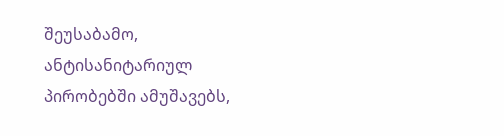შეუსაბამო, ანტისანიტარიულ პირობებში ამუშავებს,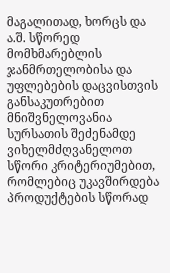მაგალითად, ხორცს და ა.შ. სწორედ მომხმარებლის ჯანმრთელობისა და უფლებების დაცვისთვის განსაკუთრებით მნიშვნელოვანია სურსათის შეძენამდე ვიხელმძღვანელოთ სწორი კრიტერიუმებით, რომლებიც უკავშირდება პროდუქტების სწორად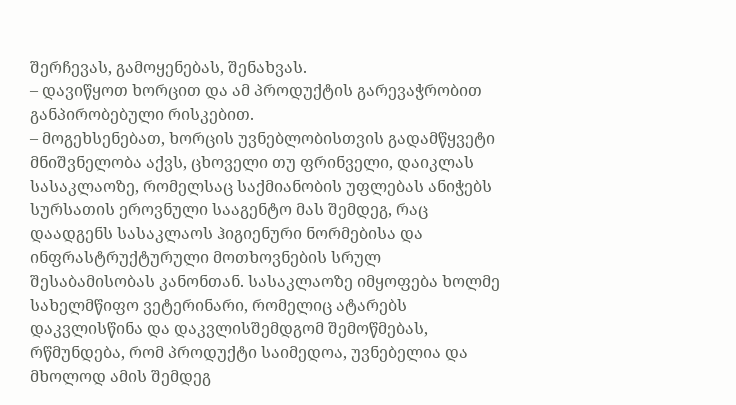შერჩევას, გამოყენებას, შენახვას.
– დავიწყოთ ხორცით და ამ პროდუქტის გარევაჭრობით განპირობებული რისკებით.
– მოგეხსენებათ, ხორცის უვნებლობისთვის გადამწყვეტი მნიშვნელობა აქვს, ცხოველი თუ ფრინველი, დაიკლას სასაკლაოზე, რომელსაც საქმიანობის უფლებას ანიჭებს სურსათის ეროვნული სააგენტო მას შემდეგ, რაც დაადგენს სასაკლაოს ჰიგიენური ნორმებისა და ინფრასტრუქტურული მოთხოვნების სრულ შესაბამისობას კანონთან. სასაკლაოზე იმყოფება ხოლმე სახელმწიფო ვეტერინარი, რომელიც ატარებს დაკვლისწინა და დაკვლისშემდგომ შემოწმებას, რწმუნდება, რომ პროდუქტი საიმედოა, უვნებელია და მხოლოდ ამის შემდეგ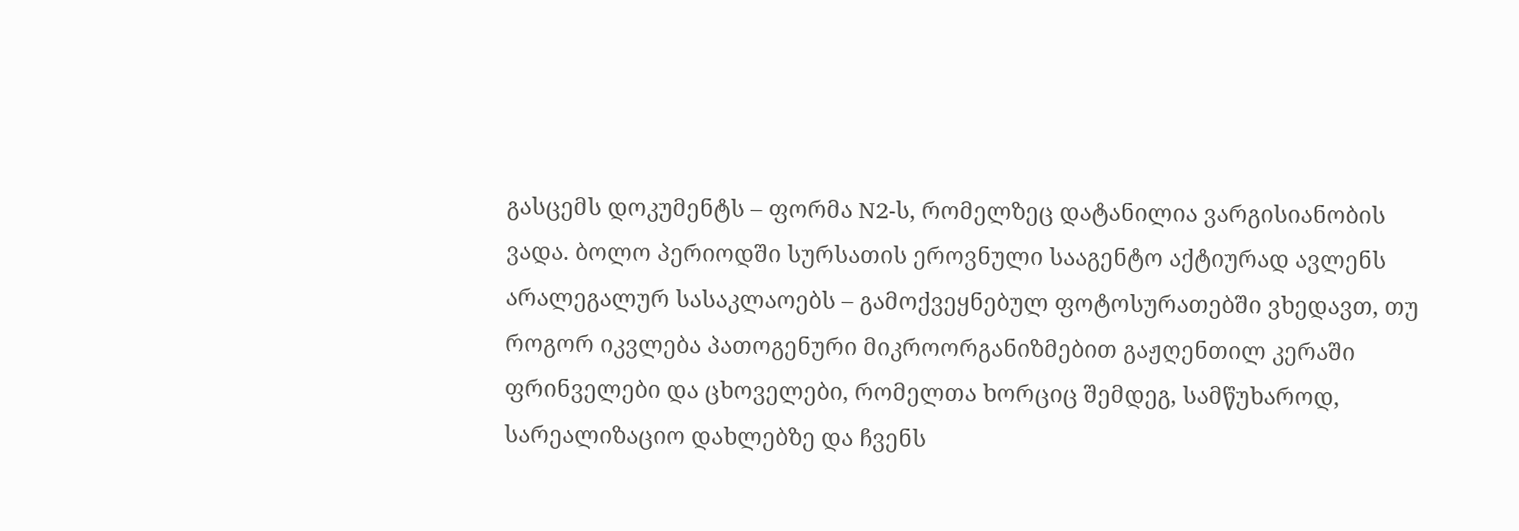გასცემს დოკუმენტს – ფორმა N2-ს, რომელზეც დატანილია ვარგისიანობის ვადა. ბოლო პერიოდში სურსათის ეროვნული სააგენტო აქტიურად ავლენს არალეგალურ სასაკლაოებს – გამოქვეყნებულ ფოტოსურათებში ვხედავთ, თუ როგორ იკვლება პათოგენური მიკროორგანიზმებით გაჟღენთილ კერაში ფრინველები და ცხოველები, რომელთა ხორციც შემდეგ, სამწუხაროდ, სარეალიზაციო დახლებზე და ჩვენს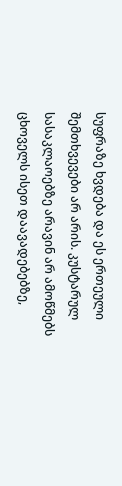სუფრაზე ხვდება და ეს ერთეული შემთხვევები არ არის. კუსტარულ სასაკლაოებზე არავინ არ ამოწმებს ცხოველს ისეთ დაავადებებზე,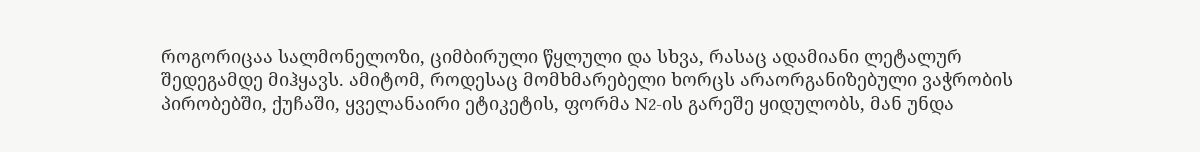როგორიცაა სალმონელოზი, ციმბირული წყლული და სხვა, რასაც ადამიანი ლეტალურ შედეგამდე მიჰყავს. ამიტომ, როდესაც მომხმარებელი ხორცს არაორგანიზებული ვაჭრობის პირობებში, ქუჩაში, ყველანაირი ეტიკეტის, ფორმა N2-ის გარეშე ყიდულობს, მან უნდა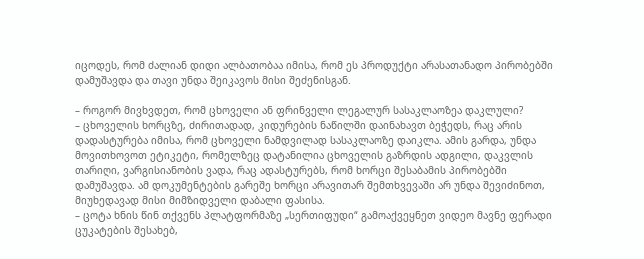იცოდეს, რომ ძალიან დიდი ალბათობაა იმისა, რომ ეს პროდუქტი არასათანადო პირობებში დამუშავდა და თავი უნდა შეიკავოს მისი შეძენისგან.

– როგორ მივხვდეთ, რომ ცხოველი ან ფრინველი ლეგალურ სასაკლაოზეა დაკლული?
– ცხოველის ხორცზე, ძირითადად, კიდურების ნაწილში დაინახავთ ბეჭედს, რაც არის დადასტურება იმისა, რომ ცხოველი ნამდვილად სასაკლაოზე დაიკლა. ამის გარდა, უნდა მოვითხოვოთ ეტიკეტი, რომელზეც დატანილია ცხოველის გაზრდის ადგილი, დაკვლის თარიღი, ვარგისიანობის ვადა, რაც ადასტურებს, რომ ხორცი შესაბამის პირობებში დამუშავდა. ამ დოკუმენტების გარეშე ხორცი არავითარ შემთხვევაში არ უნდა შევიძინოთ, მიუხედავად მისი მიმზიდველი დაბალი ფასისა.
– ცოტა ხნის წინ თქვენს პლატფორმაზე „სერთიფუდი“ გამოაქვეყნეთ ვიდეო მავნე ფერადი ცუკატების შესახებ,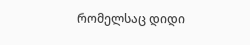რომელსაც დიდი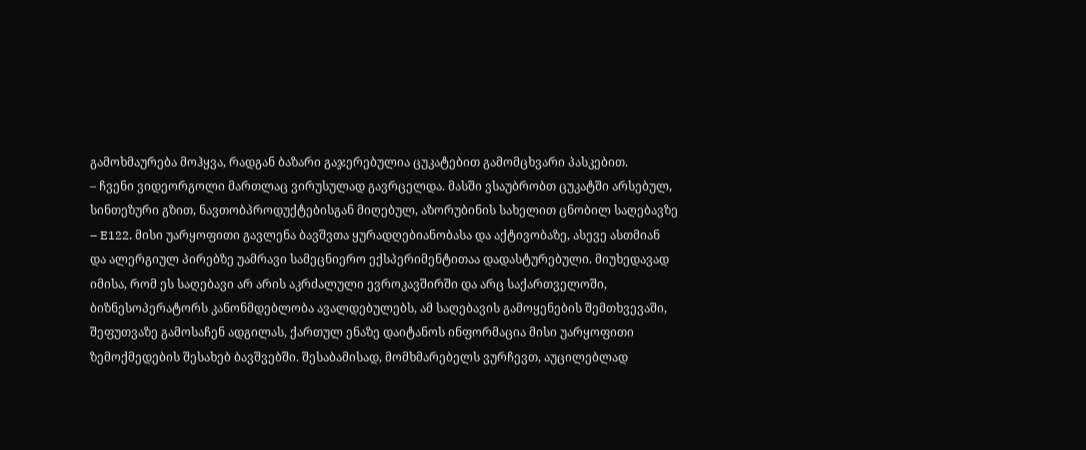გამოხმაურება მოჰყვა, რადგან ბაზარი გაჯერებულია ცუკატებით გამომცხვარი პასკებით.
– ჩვენი ვიდეორგოლი მართლაც ვირუსულად გავრცელდა. მასში ვსაუბრობთ ცუკატში არსებულ, სინთეზური გზით, ნავთობპროდუქტებისგან მიღებულ, აზორუბინის სახელით ცნობილ საღებავზე – E122. მისი უარყოფითი გავლენა ბავშვთა ყურადღებიანობასა და აქტივობაზე, ასევე ასთმიან და ალერგიულ პირებზე უამრავი სამეცნიერო ექსპერიმენტითაა დადასტურებული. მიუხედავად იმისა, რომ ეს საღებავი არ არის აკრძალული ევროკავშირში და არც საქართველოში, ბიზნესოპერატორს კანონმდებლობა ავალდებულებს, ამ საღებავის გამოყენების შემთხვევაში, შეფუთვაზე გამოსაჩენ ადგილას, ქართულ ენაზე დაიტანოს ინფორმაცია მისი უარყოფითი ზემოქმედების შესახებ ბავშვებში. შესაბამისად, მომხმარებელს ვურჩევთ, აუცილებლად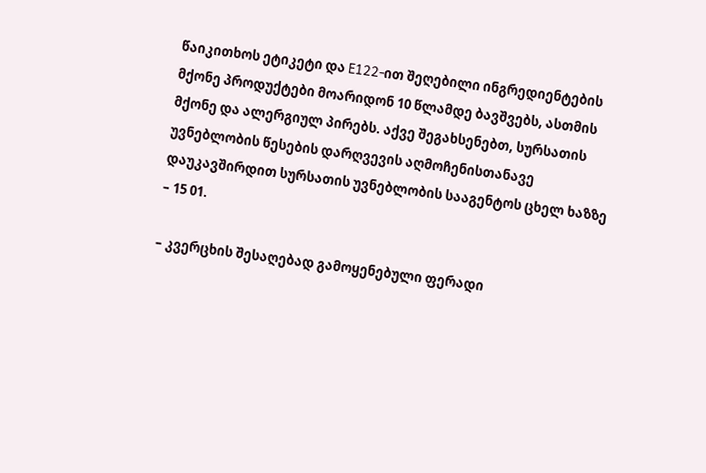წაიკითხოს ეტიკეტი და E122-ით შეღებილი ინგრედიენტების მქონე პროდუქტები მოარიდონ 10 წლამდე ბავშვებს, ასთმის მქონე და ალერგიულ პირებს. აქვე შეგახსენებთ, სურსათის უვნებლობის წესების დარღვევის აღმოჩენისთანავე დაუკავშირდით სურსათის უვნებლობის სააგენტოს ცხელ ხაზზე – 15 01.

– კვერცხის შესაღებად გამოყენებული ფერადი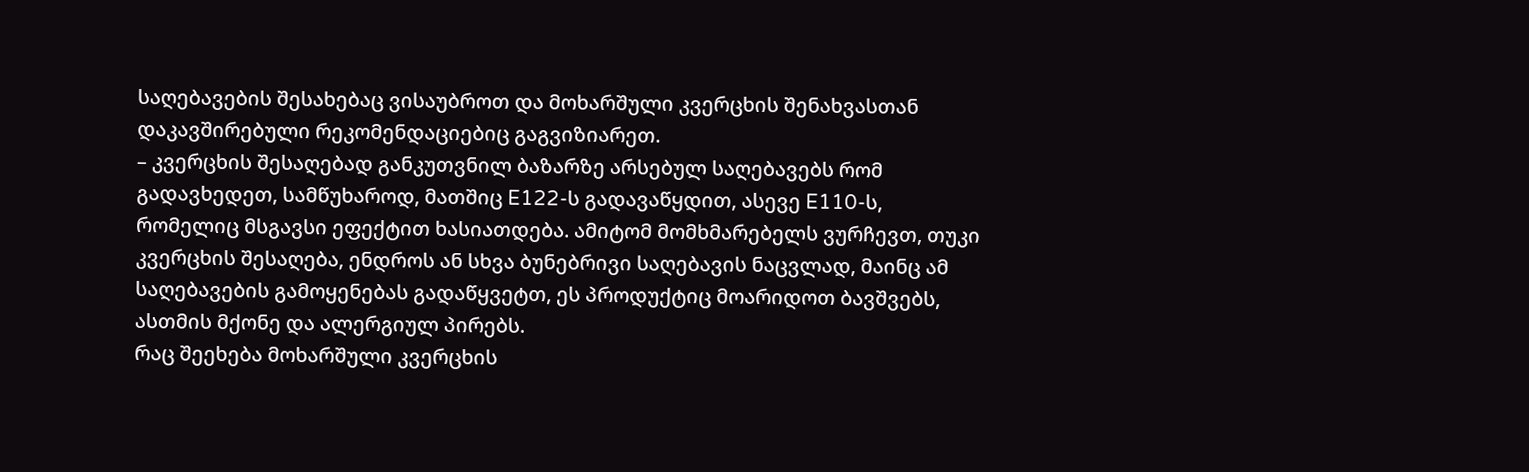საღებავების შესახებაც ვისაუბროთ და მოხარშული კვერცხის შენახვასთან დაკავშირებული რეკომენდაციებიც გაგვიზიარეთ.
– კვერცხის შესაღებად განკუთვნილ ბაზარზე არსებულ საღებავებს რომ გადავხედეთ, სამწუხაროდ, მათშიც E122-ს გადავაწყდით, ასევე E110-ს, რომელიც მსგავსი ეფექტით ხასიათდება. ამიტომ მომხმარებელს ვურჩევთ, თუკი კვერცხის შესაღება, ენდროს ან სხვა ბუნებრივი საღებავის ნაცვლად, მაინც ამ საღებავების გამოყენებას გადაწყვეტთ, ეს პროდუქტიც მოარიდოთ ბავშვებს, ასთმის მქონე და ალერგიულ პირებს.
რაც შეეხება მოხარშული კვერცხის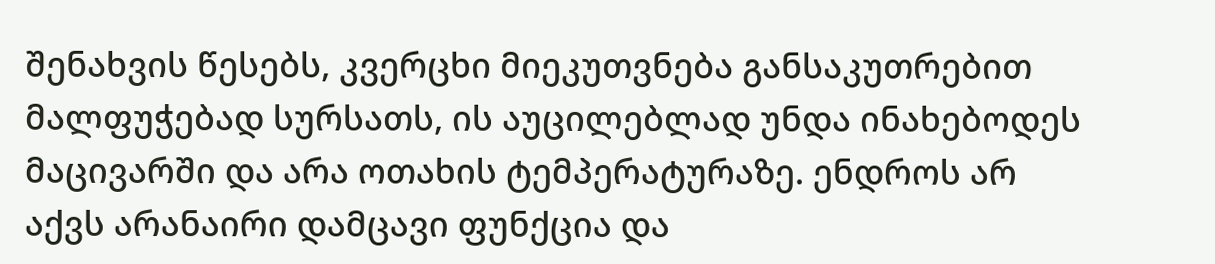შენახვის წესებს, კვერცხი მიეკუთვნება განსაკუთრებით მალფუჭებად სურსათს, ის აუცილებლად უნდა ინახებოდეს მაცივარში და არა ოთახის ტემპერატურაზე. ენდროს არ აქვს არანაირი დამცავი ფუნქცია და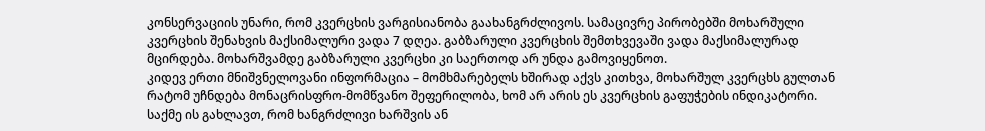კონსერვაციის უნარი, რომ კვერცხის ვარგისიანობა გაახანგრძლივოს. სამაცივრე პირობებში მოხარშული კვერცხის შენახვის მაქსიმალური ვადა 7 დღეა. გაბზარული კვერცხის შემთხვევაში ვადა მაქსიმალურად მცირდება. მოხარშვამდე გაბზარული კვერცხი კი საერთოდ არ უნდა გამოვიყენოთ.
კიდევ ერთი მნიშვნელოვანი ინფორმაცია – მომხმარებელს ხშირად აქვს კითხვა, მოხარშულ კვერცხს გულთან რატომ უჩნდება მონაცრისფრო-მომწვანო შეფერილობა, ხომ არ არის ეს კვერცხის გაფუჭების ინდიკატორი. საქმე ის გახლავთ, რომ ხანგრძლივი ხარშვის ან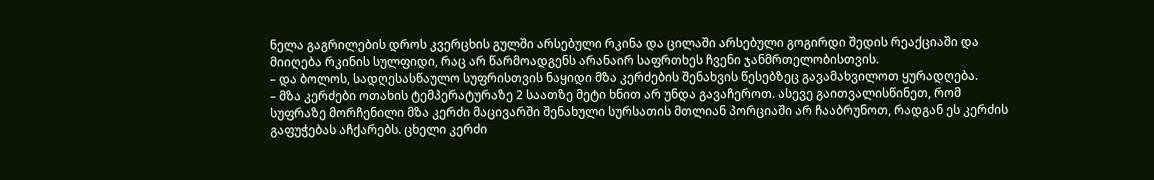ნელა გაგრილების დროს კვერცხის გულში არსებული რკინა და ცილაში არსებული გოგირდი შედის რეაქციაში და მიიღება რკინის სულფიდი, რაც არ წარმოადგენს არანაირ საფრთხეს ჩვენი ჯანმრთელობისთვის.
– და ბოლოს, სადღესასწაულო სუფრისთვის ნაყიდი მზა კერძების შენახვის წესებზეც გავამახვილოთ ყურადღება.
– მზა კერძები ოთახის ტემპერატურაზე 2 საათზე მეტი ხნით არ უნდა გავაჩეროთ. ასევე გაითვალისწინეთ, რომ სუფრაზე მორჩენილი მზა კერძი მაცივარში შენახული სურსათის მთლიან პორციაში არ ჩააბრუნოთ, რადგან ეს კერძის გაფუჭებას აჩქარებს. ცხელი კერძი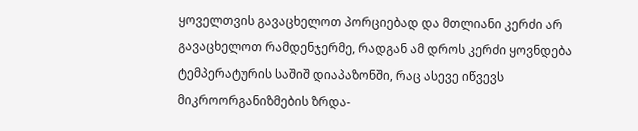ყოველთვის გავაცხელოთ პორციებად და მთლიანი კერძი არ გავაცხელოთ რამდენჯერმე, რადგან ამ დროს კერძი ყოვნდება ტემპერატურის საშიშ დიაპაზონში, რაც ასევე იწვევს მიკროორგანიზმების ზრდა-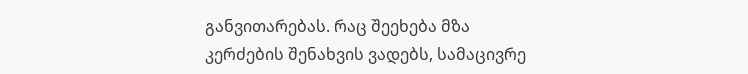განვითარებას. რაც შეეხება მზა კერძების შენახვის ვადებს, სამაცივრე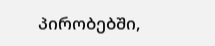პირობებში,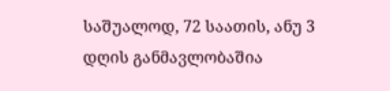საშუალოდ, 72 საათის, ანუ 3 დღის განმავლობაშია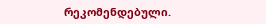რეკომენდებული.